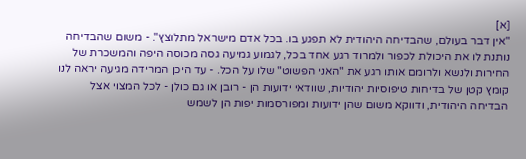[א]
"אין דבר בעולם, שהבדיחה היהודית לא תפגע בו. בכל אדם מישראל מתלוצץ". - משום שהבדיחה נותנת לו את היכולת לכפור ולמרוד רגע אחד בכל, לגמוע גמיעה גסה מכוסה היפה והמשכרת של החירות ולנשא ולרומם אותו רגע את "האני הפשוט" שלו על הכל. - עד היכן המרידה מגיעה יראה לנו קומץ קטן של בדיחות טיפוסיות יהודיות, שוודאי ידועות הן - רובן או גם כולן - לכל המצוי אצל הבדיחה היהודית, ודווקא משום שהן ידועות ומפורסמות יפות הן לשמש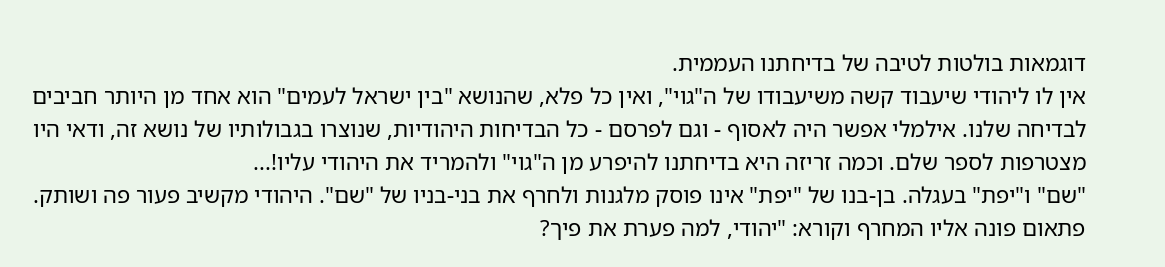דוגמאות בולטות לטיבה של בדיחתנו העממית.
אין לו ליהודי שיעבוד קשה משיעבודו של ה"גוי", ואין כל פלא, שהנושא "בין ישראל לעמים" הוא אחד מן היותר חביבים לבדיחה שלנו. אילמלי אפשר היה לאסוף - וגם לפרסם - כל הבדיחות היהודיות, שנוצרו בגבולותיו של נושא זה, ודאי היו מצטרפות לספר שלם. וכמה זריזה היא בדיחתנו להיפרע מן ה"גוי" ולהמריד את היהודי עליו!...
"שם" ו"יפת" בעגלה. בן-בנו של "יפת" אינו פוסק מלגנות ולחרף את בני-בניו של "שם". היהודי מקשיב פעור פה ושותק. פתאום פונה אליו המחרף וקורא: "יהודי, למה פערת את פיך?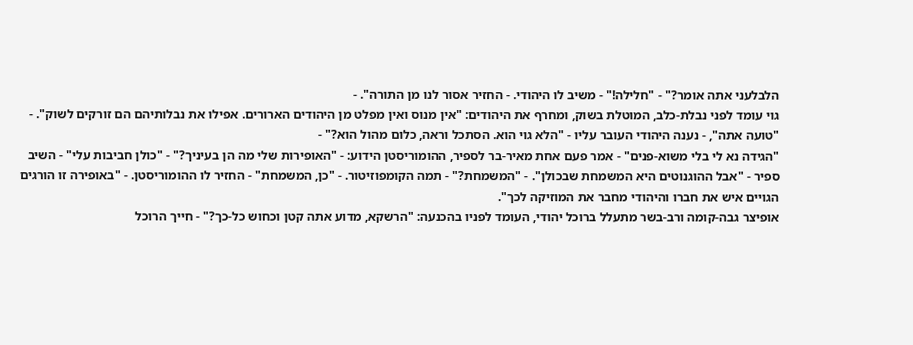הלבלעני אתה אומר?" - "חלילה!" - משיב לו היהודי. - החזיר אסור לנו מן התורה". -
גוי עומד לפני נבלת-כלב, המוטלת בשוק, ומחרף את היהודים: "אין מנוס ואין מפלט מן היהודים הארורים. אפילו את נבלותיהם הם זורקים לשוק". - "טועה אתה", - נענה היהודי העובר עליו - "הלא גוי הוא. הסתכל וראה, כלום מהול הוא?" -
"הגידה נא לי בלי משוא-פנים" - אמר פעם אחת מאיר-בר לספיר, ההומוריסטן הידוע: - "האופירות שלי מה הן בעיניך?" - "כולן חביבות עלי" - השיב ספיר - "אבל ההוגנוטים היא המשמחת שבכולן". - "המשמחת?" - תמה הקומפוזיטור. - "כן, המשמחת" - החזיר לו ההומוריסטן. - "באופירה זו הורגים הגויים איש את חברו והיהודי מחבר את המוזיקה לכך".
אופיצר גבה-קומה ורב-בשר מתעלל ברוכל יהודי, העומד לפניו בהכנעה: "הרשקא, מדוע אתה קטן וכחוש כל-כך?" - חייך הרוכל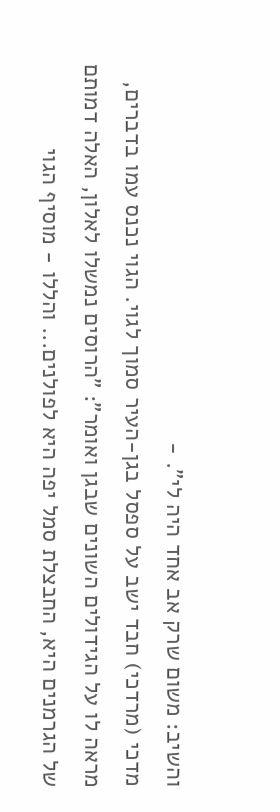והשיב: משום שרק אב אחד היה לי". -
מדכי (מרדכי) חבד ישב על ספסל בגן-העיר סמוך לגוי. הגוי נכנס עמו בדברים, מראה לו על הגידולים השונים שבגן ואומר": "הרוסים נמשלו לאלון, האלה דמותם של הגרמנים היא, החבצלת סמל יפה היא לפולנים... והללו - מוסיף הגוי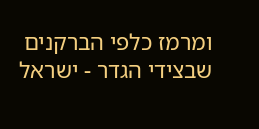ומרמז כלפי הברקנים שבצידי הגדר - ישראל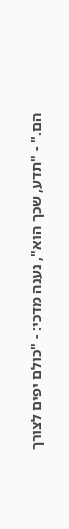הם." - "תדע, שכך הוא", נענה מדכי: - "כולם יפים לצורך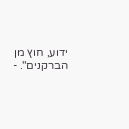ידוע, חוץ מן הברקנים". -